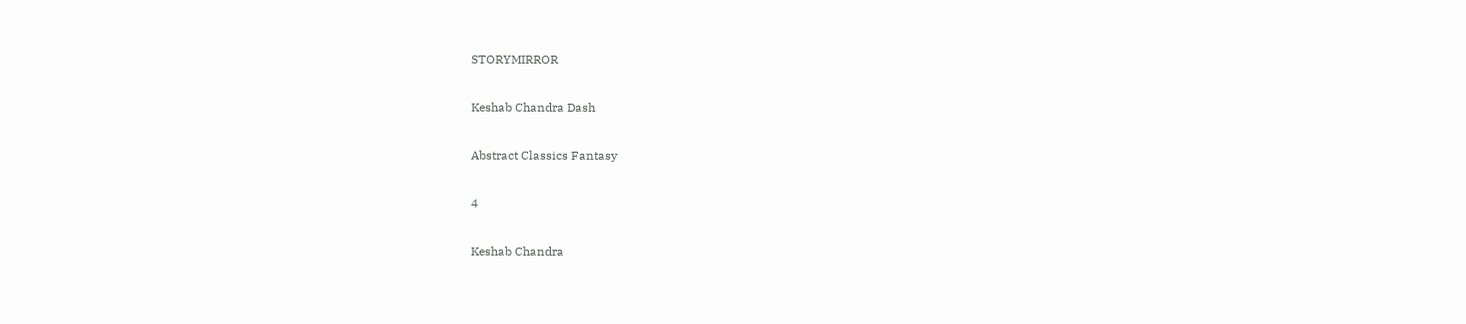STORYMIRROR

Keshab Chandra Dash

Abstract Classics Fantasy

4

Keshab Chandra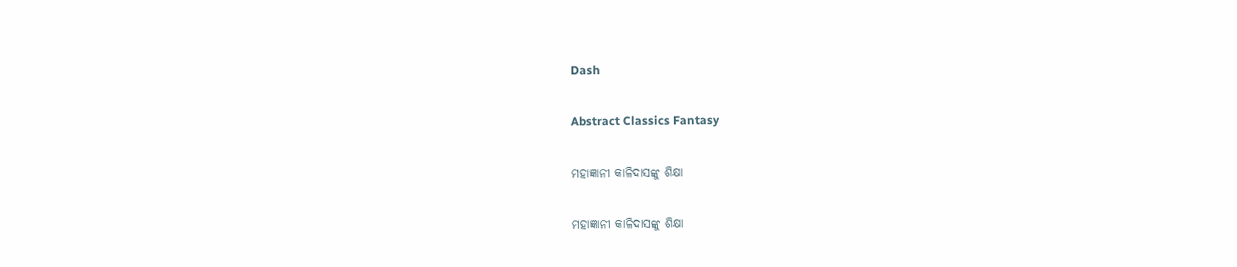Dash

Abstract Classics Fantasy

ମହାଜ୍ଞାନୀ କାଳିଦାସଙ୍କୁ ଶିକ୍ଷା

ମହାଜ୍ଞାନୀ କାଳିଦାସଙ୍କୁ ଶିକ୍ଷା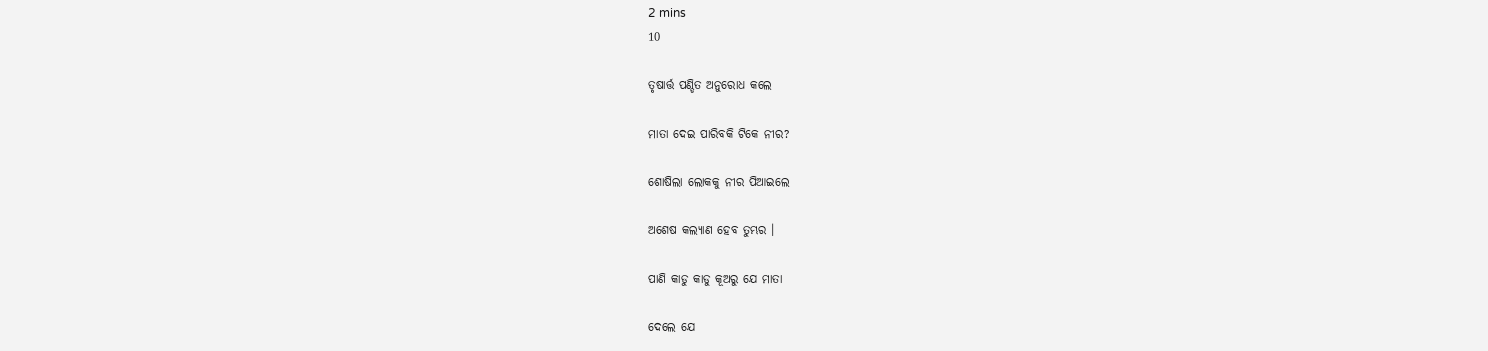2 mins
10

ତୃଷାର୍ତ୍ତ ପଣ୍ଡିତ ଅନୁରୋଧ କଲେ

ମାତା ଦେଇ ପାରିବକି ଟିକେ ନୀର?

ଶୋଷିଲା ଲୋକକୁ ନୀର ପିଆଇଲେ

ଅଶେଷ କଲ୍ୟାଣ ହେବ ତୁମ୍ଭର ।

ପାଣି କାଡୁ କାଡୁ କୂଅରୁ ଯେ ମାତା

ଦେଲେ ଯେ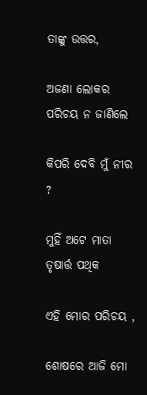ତାଙ୍କୁ ଉତ୍ତର,

ଅଜଣା ଲୋକର ପରିଚୟ ନ ଜାଣିଲେ

କିପରି ଦେବି ମୁଁ ନୀର ?

ମୁହିଁ ଅଟେ ମାତା ତୃଷାର୍ତ୍ତ ପଥିକ

ଏହି ମୋର ପରିଚୟ ,

ଶୋଷରେ ଆଜି ମୋ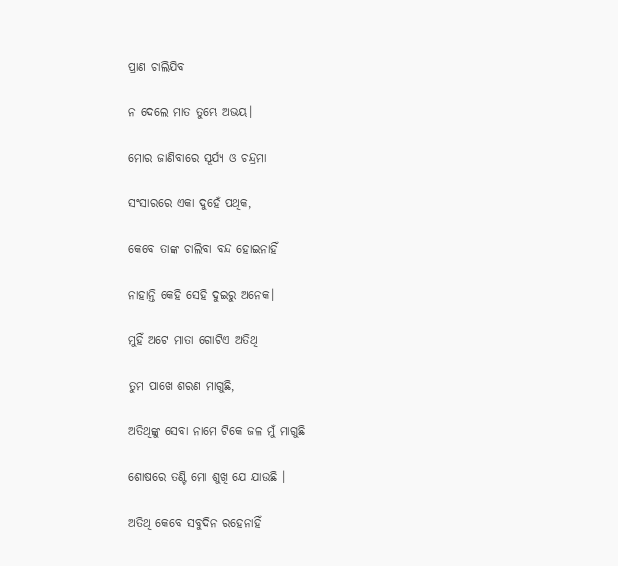ପ୍ରାଣ ଚାଲିଯିବ

ନ ଦେଲେ ମାତ ତୁମ୍ଭେ ଅଭୟ।

ମୋର ଜାଣିବାରେ ସୂର୍ଯ୍ୟ ଓ ଚନ୍ଦ୍ରମା

ସଂସାରରେ ଏକା ଦୁହେଁ ପଥିକ,

କେବେ ତାଙ୍କ ଚାଲିବା ବନ୍ଦ ହୋଇନାହିଁ

ନାହାନ୍ତି କେହି ସେହି ଦୁଇରୁ ଅନେକ।

ମୁହିଁ ଅଟେ ମାତା ଗୋଟିଏ ଅତିଥି

ତୁମ ପାଖେ ଶରଣ ମାଗୁଛି,

ଅତିଥିଙ୍କୁ ସେବା ନାମେ ଟିକେ ଜଳ ମୁଁ ମାଗୁଛି

ଶୋଷରେ ତଣ୍ଟି ମୋ ଶୁଖି ଯେ ଯାଉଛି ।

ଅତିଥି କେବେ ସବୁଦିନ ରହେନାହିଁ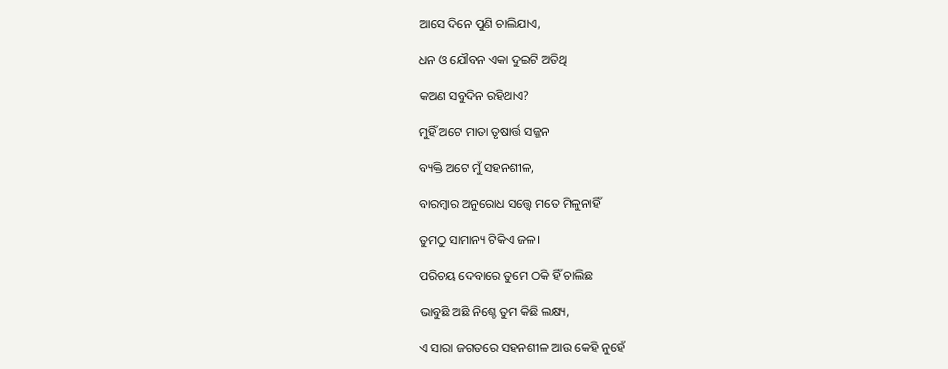ଆସେ ଦିନେ ପୁଣି ଚାଲିଯାଏ,

ଧନ ଓ ଯୌବନ ଏକା ଦୁଇଟି ଅତିଥି

କଅଣ ସବୁଦିନ ରହିଥାଏ?

ମୁହିଁ ଅଟେ ମାତା ତୃଷାର୍ତ୍ତ ସଜ୍ଜନ

ବ୍ୟକ୍ତି ଅଟେ ମୁଁ ସହନଶୀଳ,

ବାରମ୍ବାର ଅନୁରୋଧ ସତ୍ତ୍ୱେ ମତେ ମିଳୁନାହିଁ

ତୁମଠୁ ସାମାନ୍ୟ ଟିକିଏ ଜଳ।

ପରିଚୟ ଦେବାରେ ତୁମେ ଠକି ହିଁ ଚାଲିଛ

ଭାବୁଛି ଅଛି ନିଶ୍ଚେ ତୁମ କିଛି ଲକ୍ଷ୍ୟ,

ଏ ସାରା ଜଗତରେ ସହନଶୀଳ ଆଉ କେହି ନୁହେଁ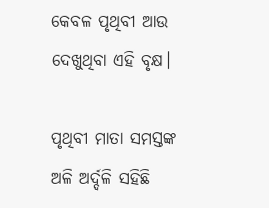କେବଳ ପୃଥିବୀ ଆଉ ଦେଖୁଥିବା ଏହି ବୃକ୍ଷ।

ପୃଥିବୀ ମାତା ସମସ୍ତଙ୍କ ଅଳି ଅର୍ଦ୍ଦଳି ସହିଛି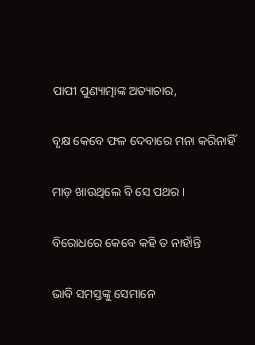ପାପୀ ପୁଣ୍ୟାତ୍ମାଙ୍କ ଅତ୍ୟାଚାର,

ବୃକ୍ଷ କେବେ ଫଳ ଦେବାରେ ମନା କରିନାହିଁ

ମାଡ଼ ଖାଉଥିଲେ ବି ସେ ପଥର ।

ବିରୋଧରେ କେବେ କହି ତ ନାହାଁନ୍ତି

ଭାବି ସମସ୍ତଙ୍କୁ ସେମାନେ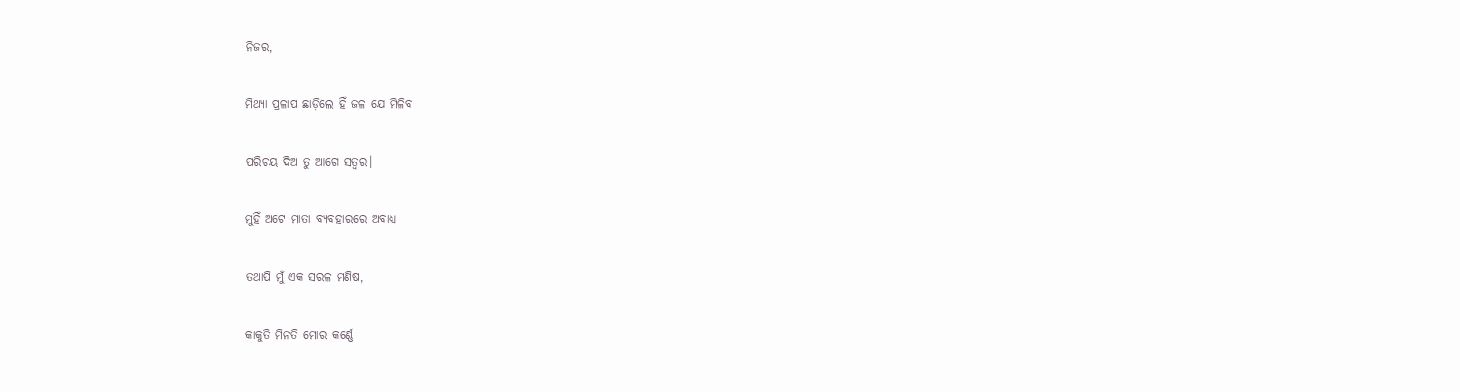ନିଜର,

ମିଥ୍ୟା ପ୍ରଳାପ ଛାଡ଼ିଲେ ହିଁ ଜଳ ଯେ ମିଳିବ

ପରିଚୟ ଦିଅ ତୁ ଆଗେ ସତ୍ୱର।

ମୁହିଁ ଅଟେ ମାତା ବ୍ୟବହାରରେ ଅବାଧ୍ୟ

ତଥାପି ମୁଁ ଏକ ସରଳ ମଣିଷ,

କାକୁତି ମିନତି ମୋର କର୍ଣ୍ଣେ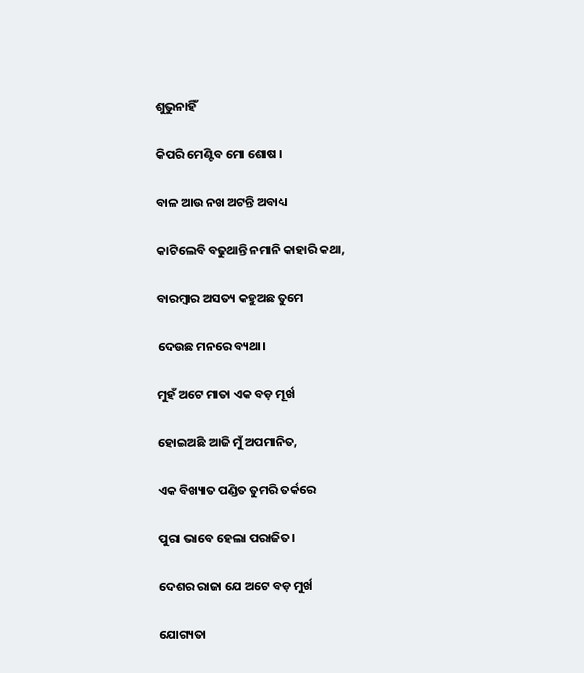ଶୁଭୁନାହିଁ

କିପରି ମେଣ୍ଟିବ ମୋ ଶୋଷ ।

ବାଳ ଆଉ ନଖ ଅଟନ୍ତି ଅବାଧ୍ୟ

କାଟିଲେବି ବଢୁଥାନ୍ତି ନମାନି କାହାରି କଥା,

ବାରମ୍ବାର ଅସତ୍ୟ କହୁଅଛ ତୁମେ

ଦେଉଛ ମନରେ ବ୍ୟଥା।

ମୁହଁ ଅଟେ ମାତା ଏକ ବଡ଼ ମୂର୍ଖ

ହୋଇଅଛି ଆଜି ମୁଁ ଅପମାନିତ,

ଏକ ବିଖ୍ୟାତ ପଣ୍ଡିତ ତୁମରି ତର୍କରେ

ପୁରା ଭାବେ ହେଲା ପରାଜିତ।

ଦେଶର ରାଜା ଯେ ଅଟେ ବଡ଼ ମୁର୍ଖ

ଯୋଗ୍ୟତା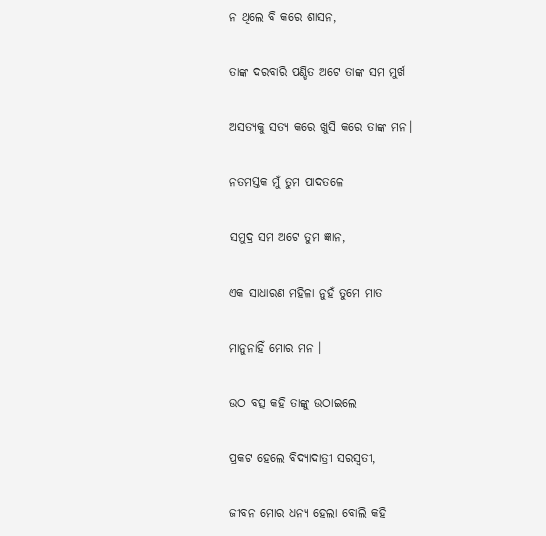ନ ଥିଲେ ବି କରେ ଶାସନ,

ତାଙ୍କ ଦରବାରି ପଣ୍ଡିତ ଅଟେ ତାଙ୍କ ସମ ମୁର୍ଖ

ଅସତ୍ୟକୁ ସତ୍ୟ କରେ ଖୁସି କରେ ତାଙ୍କ ମନ।

ନତମସ୍ତକ ମୁଁ ତୁମ ପାଦତଳେ

ସମୁଦ୍ର ସମ ଅଟେ ତୁମ ଜ୍ଞାନ,

ଏକ ସାଧାରଣ ମହିଳା ନୁହଁ ତୁମେ ମାତ

ମାନୁନାହିଁ ମୋର ମନ ।

ଉଠ ବତ୍ସ କହି ତାଙ୍କୁ ଉଠାଇଲେ

ପ୍ରକଟ ହେଲେ ବିଦ୍ୟାଦାତ୍ରୀ ସରସ୍ଵତୀ,

ଜୀବନ ମୋର ଧନ୍ୟ ହେଲା ବୋଲି କହି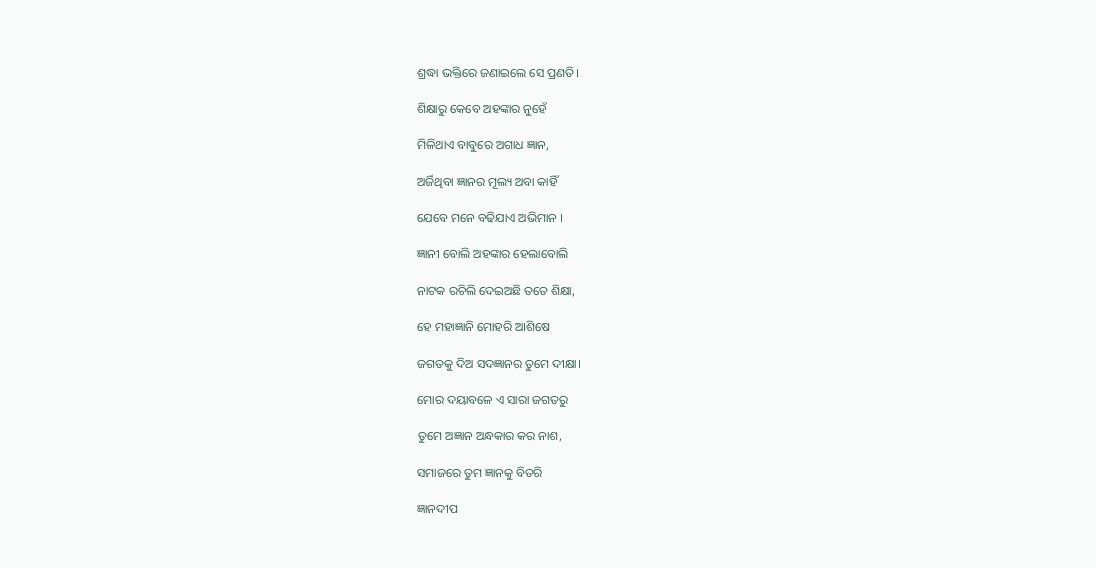ଶ୍ରଦ୍ଧା ଭକ୍ତିରେ ଜଣାଇଲେ ସେ ପ୍ରଣତି।

ଶିକ୍ଷାରୁ କେବେ ଅହଙ୍କାର ନୁହେଁ

ମିଳିଥାଏ ବାବୁରେ ଅଗାଧ ଜ୍ଞାନ,

ଅର୍ଜିଥିବା ଜ୍ଞାନର ମୂଲ୍ୟ ଅବା କାହିଁ

ଯେବେ ମନେ ବଢିଯାଏ ଅଭିମାନ ।

ଜ୍ଞାନୀ ବୋଲି ଅହଙ୍କାର ହେଲାବୋଲି

ନାଟକ ରଚିଲି ଦେଇଅଛି ତତେ ଶିକ୍ଷା,

ହେ ମହାଜ୍ଞାନି ମୋହରି ଆଶିଷେ

ଜଗତକୁ ଦିଅ ସଦଜ୍ଞାନର ତୁମେ ଦୀକ୍ଷା।

ମୋର ଦୟାବଳେ ଏ ସାରା ଜଗତରୁ

ତୁମେ ଅଜ୍ଞାନ ଅନ୍ଧକାର କର ନାଶ,

ସମାଜରେ ତୁମ ଜ୍ଞାନକୁ ବିତରି

ଜ୍ଞାନଦୀପ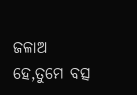ଜଳାଅ ହେ,ତୁମେ ବତ୍ସ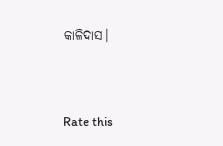କାଳିଦାସ।


Rate this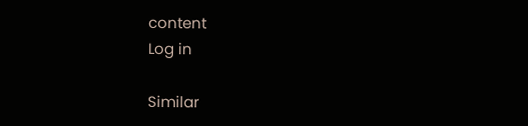content
Log in

Similar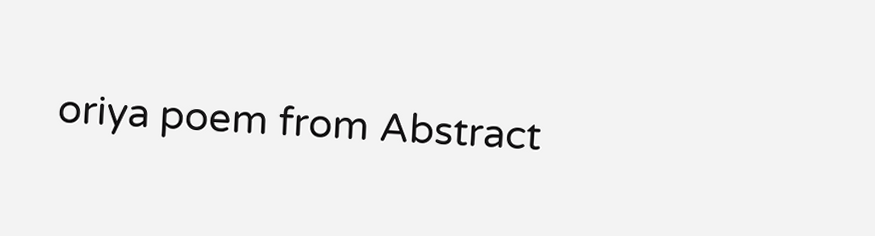oriya poem from Abstract